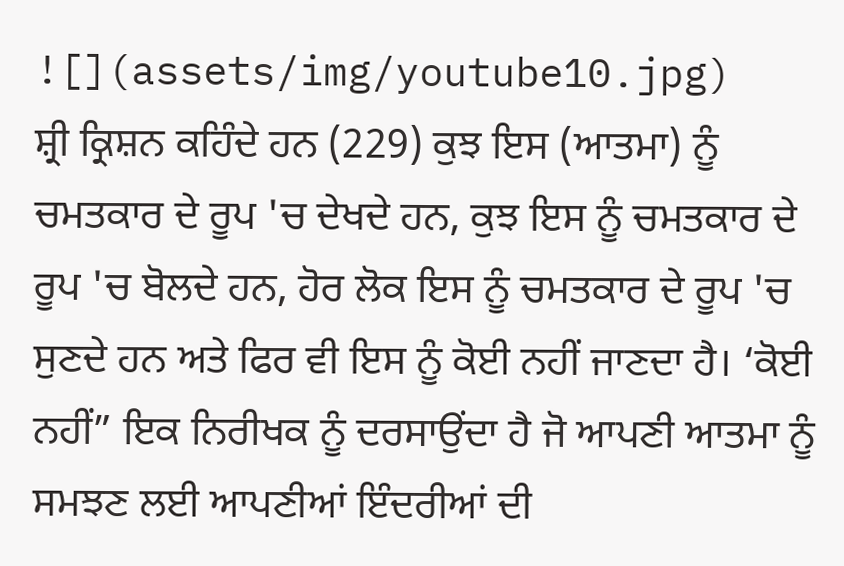![](assets/img/youtube10.jpg)
ਸ਼੍ਰੀ ਕ੍ਰਿਸ਼ਨ ਕਹਿੰਦੇ ਹਨ (229) ਕੁਝ ਇਸ (ਆਤਮਾ) ਨੂੰ ਚਮਤਕਾਰ ਦੇ ਰੂਪ 'ਚ ਦੇਖਦੇ ਹਨ, ਕੁਝ ਇਸ ਨੂੰ ਚਮਤਕਾਰ ਦੇ ਰੂਪ 'ਚ ਬੋਲਦੇ ਹਨ, ਹੋਰ ਲੋਕ ਇਸ ਨੂੰ ਚਮਤਕਾਰ ਦੇ ਰੂਪ 'ਚ ਸੁਣਦੇ ਹਨ ਅਤੇ ਫਿਰ ਵੀ ਇਸ ਨੂੰ ਕੋਈ ਨਹੀਂ ਜਾਣਦਾ ਹੈ। ‘ਕੋਈ ਨਹੀਂ” ਇਕ ਨਿਰੀਖਕ ਨੂੰ ਦਰਸਾਉਂਦਾ ਹੈ ਜੋ ਆਪਣੀ ਆਤਮਾ ਨੂੰ ਸਮਝਣ ਲਈ ਆਪਣੀਆਂ ਇੰਦਰੀਆਂ ਦੀ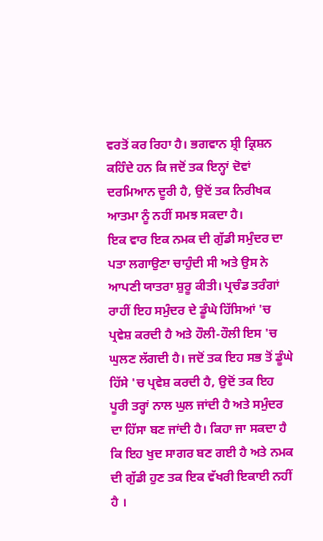ਵਰਤੋਂ ਕਰ ਰਿਹਾ ਹੈ। ਭਗਵਾਨ ਸ਼੍ਰੀ ਕ੍ਰਿਸ਼ਨ ਕਹਿੰਦੇ ਹਨ ਕਿ ਜਦੋਂ ਤਕ ਇਨ੍ਹਾਂ ਦੋਵਾਂ ਦਰਮਿਆਨ ਦੂਰੀ ਹੈ, ਉਦੋਂ ਤਕ ਨਿਰੀਖਕ ਆਤਮਾ ਨੂੰ ਨਹੀਂ ਸਮਝ ਸਕਦਾ ਹੈ।
ਇਕ ਵਾਰ ਇਕ ਨਮਕ ਦੀ ਗੁੱਡੀ ਸਮੁੰਦਰ ਦਾ ਪਤਾ ਲਗਾਉਣਾ ਚਾਹੁੰਦੀ ਸੀ ਅਤੇ ਉਸ ਨੇ ਆਪਣੀ ਯਾਤਰਾ ਸ਼ੁਰੂ ਕੀਤੀ। ਪ੍ਰਚੰਡ ਤਰੰਗਾਂ ਰਾਹੀਂ ਇਹ ਸਮੁੰਦਰ ਦੇ ਡੂੰਘੇ ਹਿੱਸਿਆਂ 'ਚ ਪ੍ਰਵੇਸ਼ ਕਰਦੀ ਹੈ ਅਤੇ ਹੌਲੀ-ਹੌਲੀ ਇਸ 'ਚ ਘੁਲਣ ਲੱਗਦੀ ਹੈ। ਜਦੋਂ ਤਕ ਇਹ ਸਭ ਤੋਂ ਡੂੰਘੇ ਹਿੱਸੇ 'ਚ ਪ੍ਰਵੇਸ਼ ਕਰਦੀ ਹੈ, ਉਦੋਂ ਤਕ ਇਹ ਪੂਰੀ ਤਰ੍ਹਾਂ ਨਾਲ ਘੁਲ ਜਾਂਦੀ ਹੈ ਅਤੇ ਸਮੁੰਦਰ ਦਾ ਹਿੱਸਾ ਬਣ ਜਾਂਦੀ ਹੈ। ਕਿਹਾ ਜਾ ਸਕਦਾ ਹੈ ਕਿ ਇਹ ਖੁਦ ਸਾਗਰ ਬਣ ਗਈ ਹੈ ਅਤੇ ਨਮਕ ਦੀ ਗੁੱਡੀ ਹੁਣ ਤਕ ਇਕ ਵੱਖਰੀ ਇਕਾਈ ਨਹੀਂ ਹੈ ।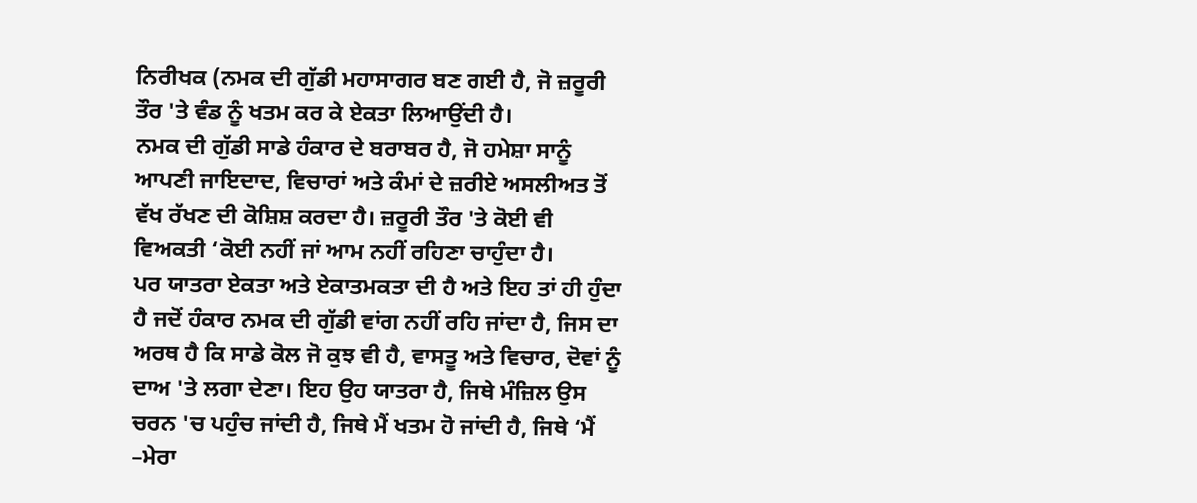ਨਿਰੀਖਕ (ਨਮਕ ਦੀ ਗੁੱਡੀ ਮਹਾਸਾਗਰ ਬਣ ਗਈ ਹੈ, ਜੋ ਜ਼ਰੂਰੀ ਤੌਰ 'ਤੇ ਵੰਡ ਨੂੰ ਖਤਮ ਕਰ ਕੇ ਏਕਤਾ ਲਿਆਉਂਦੀ ਹੈ।
ਨਮਕ ਦੀ ਗੁੱਡੀ ਸਾਡੇ ਹੰਕਾਰ ਦੇ ਬਰਾਬਰ ਹੈ, ਜੋ ਹਮੇਸ਼ਾ ਸਾਨੂੰ ਆਪਣੀ ਜਾਇਦਾਦ, ਵਿਚਾਰਾਂ ਅਤੇ ਕੰਮਾਂ ਦੇ ਜ਼ਰੀਏ ਅਸਲੀਅਤ ਤੋਂ ਵੱਖ ਰੱਖਣ ਦੀ ਕੋਸ਼ਿਸ਼ ਕਰਦਾ ਹੈ। ਜ਼ਰੂਰੀ ਤੌਰ 'ਤੇ ਕੋਈ ਵੀ ਵਿਅਕਤੀ ‘ਕੋਈ ਨਹੀਂ ਜਾਂ ਆਮ ਨਹੀਂ ਰਹਿਣਾ ਚਾਹੁੰਦਾ ਹੈ।
ਪਰ ਯਾਤਰਾ ਏਕਤਾ ਅਤੇ ਏਕਾਤਮਕਤਾ ਦੀ ਹੈ ਅਤੇ ਇਹ ਤਾਂ ਹੀ ਹੁੰਦਾ ਹੈ ਜਦੋਂ ਹੰਕਾਰ ਨਮਕ ਦੀ ਗੁੱਡੀ ਵਾਂਗ ਨਹੀਂ ਰਹਿ ਜਾਂਦਾ ਹੈ, ਜਿਸ ਦਾ ਅਰਥ ਹੈ ਕਿ ਸਾਡੇ ਕੋਲ ਜੋ ਕੁਝ ਵੀ ਹੈ, ਵਾਸਤੂ ਅਤੇ ਵਿਚਾਰ, ਦੋਵਾਂ ਨੂੰ ਦਾਅ 'ਤੇ ਲਗਾ ਦੇਣਾ। ਇਹ ਉਹ ਯਾਤਰਾ ਹੈ, ਜਿਥੇ ਮੰਜ਼ਿਲ ਉਸ ਚਰਨ 'ਚ ਪਹੁੰਚ ਜਾਂਦੀ ਹੈ, ਜਿਥੇ ਮੈਂ ਖਤਮ ਹੋ ਜਾਂਦੀ ਹੈ, ਜਿਥੇ ‘ਮੈਂ –ਮੇਰਾ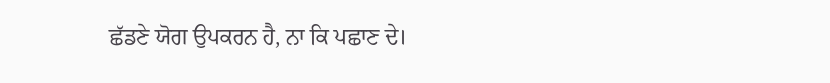ਛੱਡਣੇ ਯੋਗ ਉਪਕਰਨ ਹੈ, ਨਾ ਕਿ ਪਛਾਣ ਦੇ।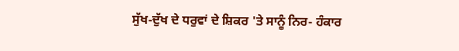ਸੁੱਖ-ਦੁੱਖ ਦੇ ਧਰੁਵਾਂ ਦੇ ਸ਼ਿਕਰ 'ਤੇ ਸਾਨੂੰ ਨਿਰ- ਹੰਕਾਰ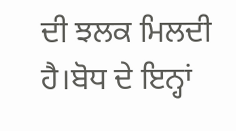ਦੀ ਝਲਕ ਮਿਲਦੀ ਹੈ।ਬੋਧ ਦੇ ਇਨ੍ਹਾਂ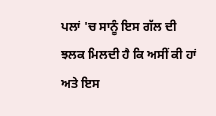ਪਲਾਂ 'ਚ ਸਾਨੂੰ ਇਸ ਗੱਲ ਦੀ ਝਲਕ ਮਿਲਦੀ ਹੈ ਕਿ ਅਸੀਂ ਕੀ ਹਾਂ ਅਤੇ ਇਸ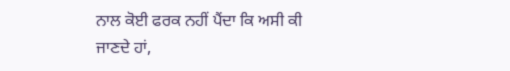ਨਾਲ ਕੋਈ ਫਰਕ ਨਹੀਂ ਪੈਂਦਾ ਕਿ ਅਸੀ ਕੀ ਜਾਣਦੇ ਹਾਂ,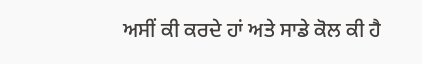ਅਸੀਂ ਕੀ ਕਰਦੇ ਹਾਂ ਅਤੇ ਸਾਡੇ ਕੋਲ ਕੀ ਹੈ